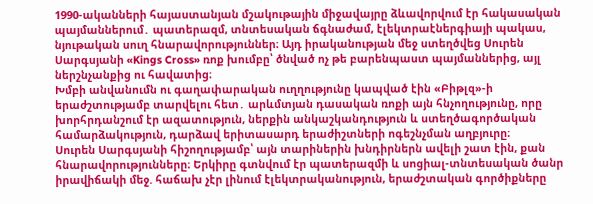1990-ականների հայաստանյան մշակութային միջավայրը ձևավորվում էր հակասական պայմաններում․ պատերազմ, տնտեսական ճգնաժամ, էլեկտրաէներգիայի պակաս, նյութական սուղ հնարավորություններ։ Այդ իրականության մեջ ստեղծվեց Սուրեն Սարգսյանի «Kings Cross» ռոք խումբը՝ ծնված ոչ թե բարենպաստ պայմաններից, այլ ներշնչանքից ու հավատից։
Խմբի անվանումն ու գաղափարական ուղղությունը կապված էին «Բիթլզ»-ի երաժշտությամբ տարվելու հետ․ արևմտյան դասական ռոքի այն հնչողությունը, որը խորհրդանշում էր ազատություն, ներքին անկաշկանդություն և ստեղծագործական համարձակություն, դարձավ երիտասարդ երաժիշտների ոգեշնչման աղբյուրը։
Սուրեն Սարգսյանի հիշողությամբ՝ այն տարիներին խնդիրներն ավելի շատ էին, քան հնարավորությունները։ Երկիրը գտնվում էր պատերազմի և սոցիալ-տնտեսական ծանր իրավիճակի մեջ. հաճախ չէր լինում էլեկտրականություն, երաժշտական գործիքները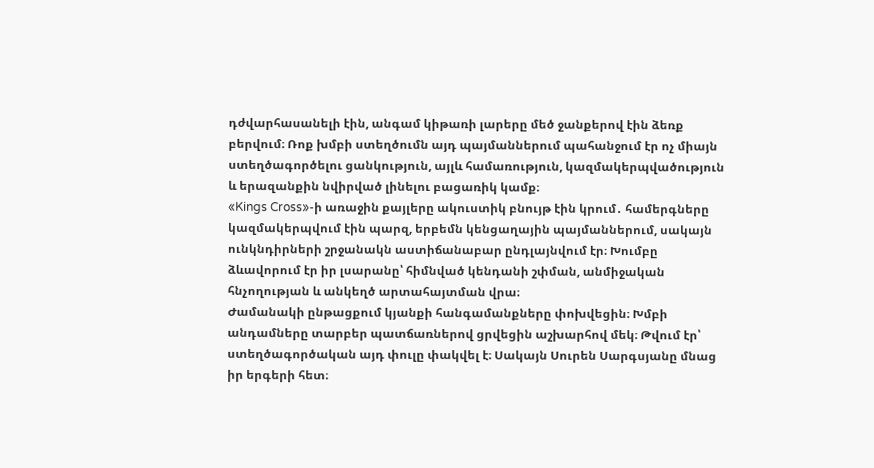դժվարհասանելի էին, անգամ կիթառի լարերը մեծ ջանքերով էին ձեռք բերվում։ Ռոք խմբի ստեղծումն այդ պայմաններում պահանջում էր ոչ միայն ստեղծագործելու ցանկություն, այլև համառություն, կազմակերպվածություն և երազանքին նվիրված լինելու բացառիկ կամք։
«Kings Cross»-ի առաջին քայլերը ակուստիկ բնույթ էին կրում․ համերգները կազմակերպվում էին պարզ, երբեմն կենցաղային պայմաններում, սակայն ունկնդիրների շրջանակն աստիճանաբար ընդլայնվում էր։ Խումբը ձևավորում էր իր լսարանը՝ հիմնված կենդանի շփման, անմիջական հնչողության և անկեղծ արտահայտման վրա։
Ժամանակի ընթացքում կյանքի հանգամանքները փոխվեցին։ Խմբի անդամները տարբեր պատճառներով ցրվեցին աշխարհով մեկ։ Թվում էր՝ ստեղծագործական այդ փուլը փակվել է։ Սակայն Սուրեն Սարգսյանը մնաց իր երգերի հետ։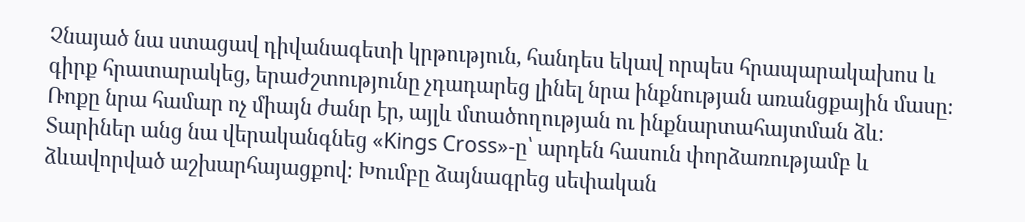Չնայած նա ստացավ դիվանագետի կրթություն, հանդես եկավ որպես հրապարակախոս և գիրք հրատարակեց, երաժշտությունը չդադարեց լինել նրա ինքնության առանցքային մասը։ Ռոքը նրա համար ոչ միայն ժանր էր, այլև մտածողության ու ինքնարտահայտման ձև։
Տարիներ անց նա վերականգնեց «Kings Cross»-ը՝ արդեն հասուն փորձառությամբ և ձևավորված աշխարհայացքով։ Խումբը ձայնագրեց սեփական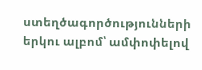ստեղծագործությունների երկու ալբոմ՝ ամփոփելով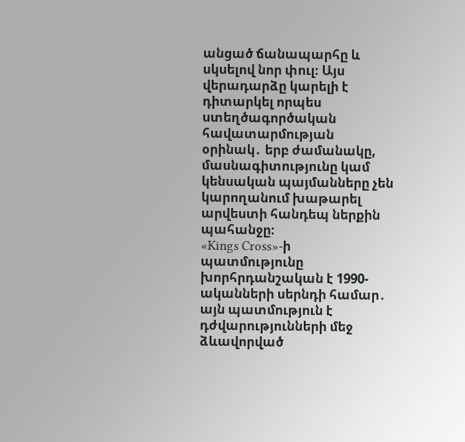անցած ճանապարհը և սկսելով նոր փուլ։ Այս վերադարձը կարելի է դիտարկել որպես ստեղծագործական հավատարմության օրինակ․ երբ ժամանակը, մասնագիտությունը կամ կենսական պայմանները չեն կարողանում խաթարել արվեստի հանդեպ ներքին պահանջը։
«Kings Cross»-ի պատմությունը խորհրդանշական է 1990-ականների սերնդի համար․ այն պատմություն է դժվարությունների մեջ ձևավորված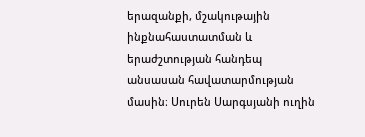երազանքի, մշակութային ինքնահաստատման և երաժշտության հանդեպ անսասան հավատարմության մասին։ Սուրեն Սարգսյանի ուղին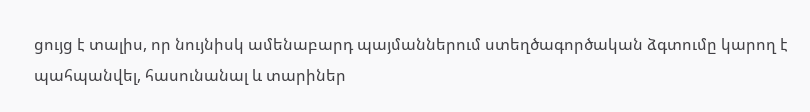ցույց է տալիս, որ նույնիսկ ամենաբարդ պայմաններում ստեղծագործական ձգտումը կարող է պահպանվել, հասունանալ և տարիներ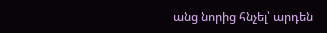անց նորից հնչել՝ արդեն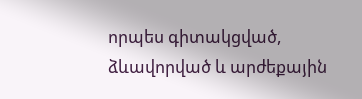որպես գիտակցված, ձևավորված և արժեքային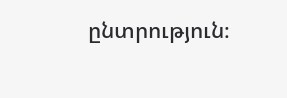ընտրություն։